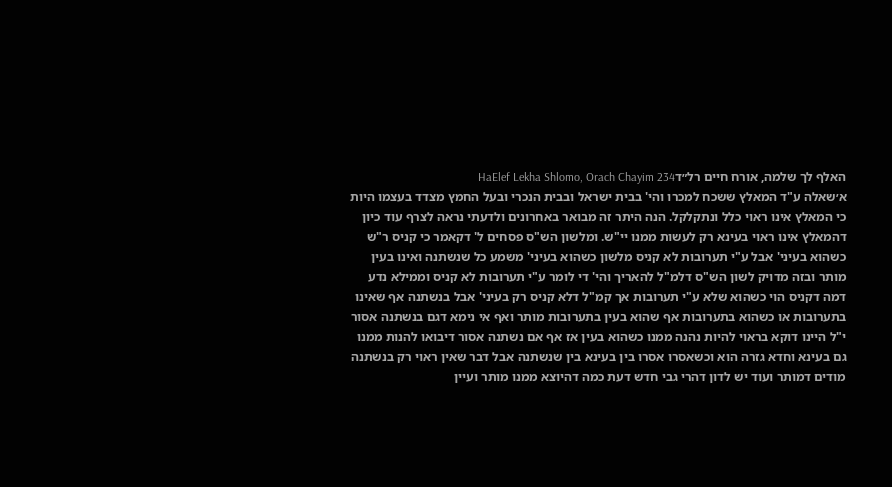האלף לך שלמה, אורח חיים רל״דHaElef Lekha Shlomo, Orach Chayim 234
א׳שאלה ע"ד המאלץ ששכח למכרו והי' בבית ישראל ובבית הנכרי ובעל החמץ מצדד בעצמו היות כי המאלץ אינו ראוי כלל ונתקלקל. הנה היתר זה מבואר באחרונים ולדעתי נראה לצרף עוד כיון דהמאלץ אינו ראוי בעינא רק לעשות ממנו יי"ש. ומלשון הש"ס פסחים ל' דקאמר כי קניס ר"ש כשהוא בעיני' אבל ע"י תערובות לא קניס מלשון כשהוא בעיני' משמע כל שנשתנה ואינו בעין מותר ובזה מדויק לשון הש"ס דלמ"ל להאריך והי' די לומר ע"י תערובות לא קניס וממילא נדע דמה דקניס הוי כשהוא שלא ע"י תערובות אך קמ"ל דלא קניס רק בעיני' אבל בנשתנה אף שאינו בתערובות או כשהוא בתערובות אף שהוא בעין בתערובות מותר ואף אי נימא דגם בנשתנה אסור י"ל היינו דוקא בראוי להיות נהנה ממנו כשהוא בעין אז אף אם נשתנה אסור דיבואו להנות ממנו גם בעינא וחדא גזרה הוא וכשאסרו אסרו בין בעינא בין שנשתנה אבל דבר שאין ראוי רק בנשתנה מודים דמותר ועוד יש לדון דהרי גבי חדש דעת כמה דהיוצא ממנו מותר ועיין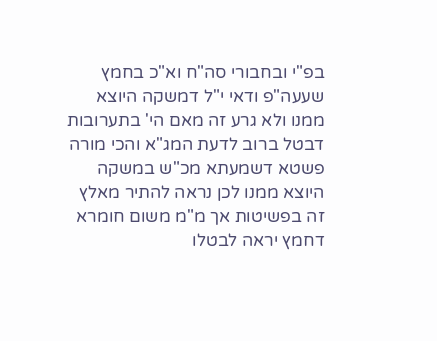בפ"י ובחבורי סה"ח וא"כ בחמץ שעעה"פ ודאי י"ל דמשקה היוצא ממנו ולא גרע זה מאם הי' בתערובות דבטל ברוב לדעת המג"א והכי מורה פשטא דשמעתא מכ"ש במשקה היוצא ממנו לכן נראה להתיר מאלץ זה בפשיטות אך מ"מ משום חומרא דחמץ יראה לבטלו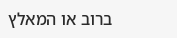ברוב או המאלץ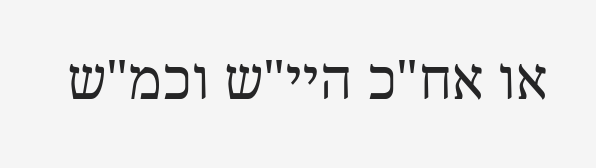או אח"כ היי"ש וכמ"ש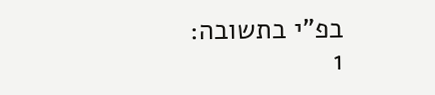בפ"י בתשובה:
1